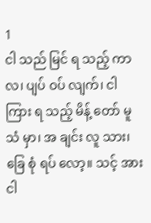1
ငါ သည် မြင် ရ သည့် ကာ လ၊ ပျပ် ဝပ် လျက်၊ ငါ ကြား ရ သည့် မိန့် တော် မူ သံ မှာ၊ အ ချင်း လူ သား၊ ခြေ စုံ ရပ် လော့။ သင့် အား ငါ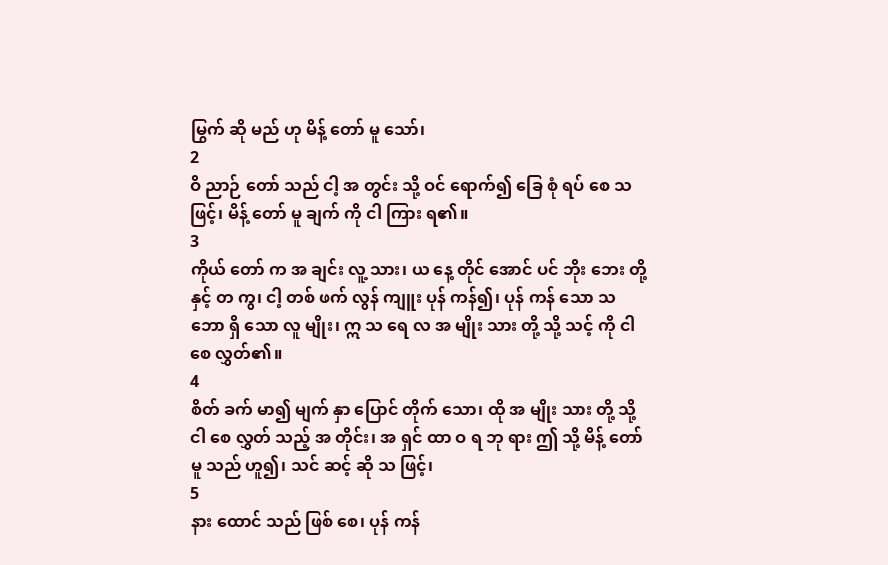မြွက် ဆို မည် ဟု မိန့် တော် မူ သော်၊
2
ဝိ ညာဉ် တော် သည် ငါ့ အ တွင်း သို့ ဝင် ရောက်၍ ခြေ စုံ ရပ် စေ သ ဖြင့်၊ မိန့် တော် မူ ချက် ကို ငါ ကြား ရ၏။
3
ကိုယ် တော် က အ ချင်း လူ့ သား၊ ယ နေ့ တိုင် အောင် ပင် ဘိုး ဘေး တို့ နှင့် တ ကွ၊ ငါ့ တစ် ဖက် လွန် ကျူး ပုန် ကန်၍၊ ပုန် ကန် သော သ ဘော ရှိ သော လူ မျိုး၊ ဣ သ ရေ လ အ မျိုး သား တို့ သို့ သင့် ကို ငါ စေ လွှတ်၏။
4
စိတ် ခက် မာ၍ မျက် နှာ ပြောင် တိုက် သော၊ ထို အ မျိုး သား တို့ သို့ ငါ စေ လွှတ် သည့် အ တိုင်း၊ အ ရှင် ထာ ဝ ရ ဘု ရား ဤ သို့ မိန့် တော် မူ သည် ဟူ၍၊ သင် ဆင့် ဆို သ ဖြင့်၊
5
နား ထောင် သည် ဖြစ် စေ၊ ပုန် ကန်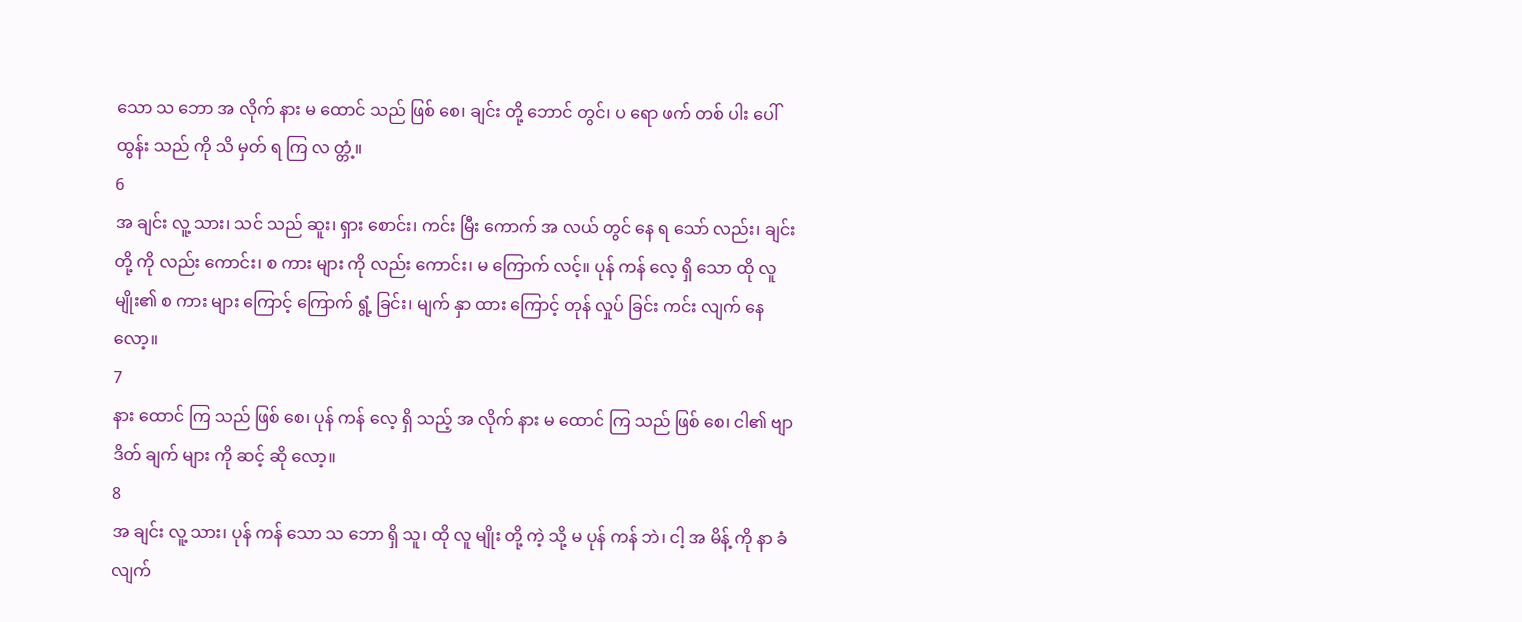သော သ ဘော အ လိုက် နား မ ထောင် သည် ဖြစ် စေ၊ ချင်း တို့ ဘောင် တွင်၊ ပ ရော ဖက် တစ် ပါး ပေါ် ထွန်း သည် ကို သိ မှတ် ရ ကြ လ တ္တံ့။
6
အ ချင်း လူ့ သား၊ သင် သည် ဆူး၊ ရှား စောင်း၊ ကင်း မြီး ကောက် အ လယ် တွင် နေ ရ သော် လည်း၊ ချင်း တို့ ကို လည်း ကောင်း၊ စ ကား များ ကို လည်း ကောင်း၊ မ ကြောက် လင့်။ ပုန် ကန် လေ့ ရှိ သော ထို လူ မျိုး၏ စ ကား များ ကြောင့် ကြောက် ရွံ့ ခြင်း၊ မျက် နှာ ထား ကြောင့် တုန် လှုပ် ခြင်း ကင်း လျက် နေ လော့။
7
နား ထောင် ကြ သည် ဖြစ် စေ၊ ပုန် ကန် လေ့ ရှိ သည့် အ လိုက် နား မ ထောင် ကြ သည် ဖြစ် စေ၊ ငါ၏ ဗျာ ဒိတ် ချက် များ ကို ဆင့် ဆို လော့။
8
အ ချင်း လူ့ သား၊ ပုန် ကန် သော သ ဘော ရှိ သူ၊ ထို လူ မျိုး တို့ ကဲ့ သို့ မ ပုန် ကန် ဘဲ၊ ငါ့ အ မိန့် ကို နာ ခံ လျက်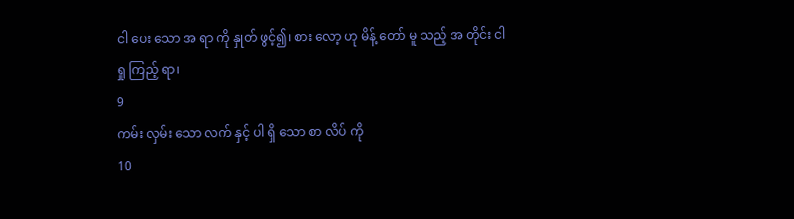ငါ ပေး သော အ ရာ ကို နှုတ် ဖွင့်၍၊ စား လော့ ဟု မိန့် တော် မူ သည့် အ တိုင်း ငါ ရှု ကြည့် ရာ၊
9
ကမ်း လှမ်း သော လက် နှင့် ပါ ရှိ သော စာ လိပ် ကို
10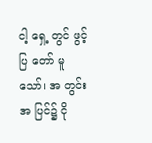ငါ့ ရှေ့ တွင် ဖွင့် ပြ တော် မူ သော်၊ အ တွင်း အ ပြင်၌ ငို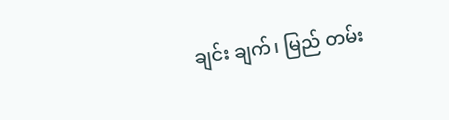ချင်း ချက်၊ မြည် တမ်း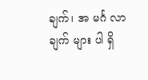ချက်၊ အ မင်္ဂ လာ ချက် များ ပါ ရှိ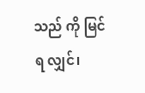သည် ကို မြင် ရ လျှင်၊